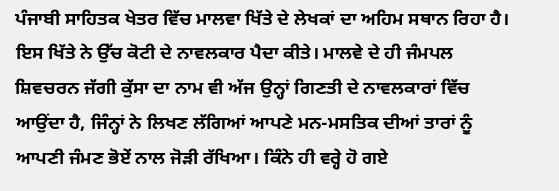ਪੰਜਾਬੀ ਸਾਹਿਤਕ ਖੇਤਰ ਵਿੱਚ ਮਾਲਵਾ ਖਿੱਤੇ ਦੇ ਲੇਖਕਾਂ ਦਾ ਅਹਿਮ ਸਥਾਨ ਰਿਹਾ ਹੈ। ਇਸ ਖਿੱਤੇ ਨੇ ਉੱਚ ਕੋਟੀ ਦੇ ਨਾਵਲਕਾਰ ਪੈਦਾ ਕੀਤੇ। ਮਾਲਵੇ ਦੇ ਹੀ ਜੰਮਪਲ ਸ਼ਿਵਚਰਨ ਜੱਗੀ ਕੁੱਸਾ ਦਾ ਨਾਮ ਵੀ ਅੱਜ ਉਨ੍ਹਾਂ ਗਿਣਤੀ ਦੇ ਨਾਵਲਕਾਰਾਂ ਵਿੱਚ ਆਉਂਦਾ ਹੈ, ਜਿੰਨ੍ਹਾਂ ਨੇ ਲਿਖਣ ਲੱਗਿਆਂ ਆਪਣੇ ਮਨ-ਮਸਤਿਕ ਦੀਆਂ ਤਾਰਾਂ ਨੂੰ ਆਪਣੀ ਜੰਮਣ ਭੋਏਂ ਨਾਲ ਜੋੜੀ ਰੱਖਿਆ। ਕਿੰਨੇ ਹੀ ਵਰ੍ਹੇ ਹੋ ਗਏ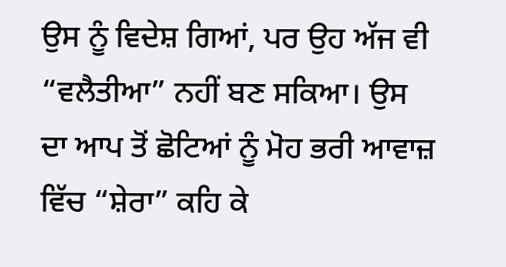ਉਸ ਨੂੰ ਵਿਦੇਸ਼ ਗਿਆਂ, ਪਰ ਉਹ ਅੱਜ ਵੀ “ਵਲੈਤੀਆ” ਨਹੀਂ ਬਣ ਸਕਿਆ। ਉਸ ਦਾ ਆਪ ਤੋਂ ਛੋਟਿਆਂ ਨੂੰ ਮੋਹ ਭਰੀ ਆਵਾਜ਼ ਵਿੱਚ “ਸ਼ੇਰਾ” ਕਹਿ ਕੇ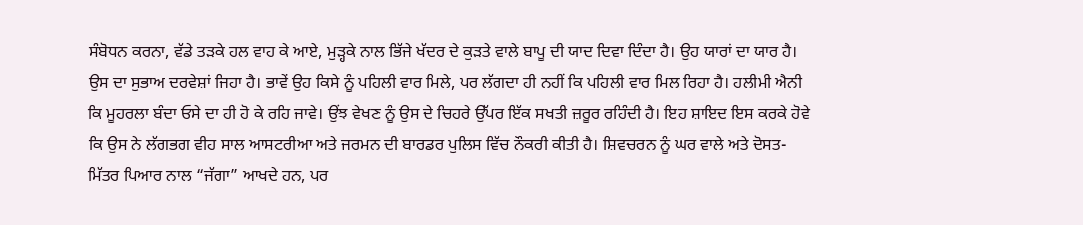ਸੰਬੋਧਨ ਕਰਨਾ, ਵੱਡੇ ਤੜਕੇ ਹਲ ਵਾਹ ਕੇ ਆਏ, ਮੁੜ੍ਹਕੇ ਨਾਲ ਭਿੱਜੇ ਖੱਦਰ ਦੇ ਕੁੜਤੇ ਵਾਲੇ ਬਾਪੂ ਦੀ ਯਾਦ ਦਿਵਾ ਦਿੰਦਾ ਹੈ। ਉਹ ਯਾਰਾਂ ਦਾ ਯਾਰ ਹੈ। ਉਸ ਦਾ ਸੁਭਾਅ ਦਰਵੇਸ਼ਾਂ ਜਿਹਾ ਹੈ। ਭਾਵੇਂ ਉਹ ਕਿਸੇ ਨੂੰ ਪਹਿਲੀ ਵਾਰ ਮਿਲੇ, ਪਰ ਲੱਗਦਾ ਹੀ ਨਹੀਂ ਕਿ ਪਹਿਲੀ ਵਾਰ ਮਿਲ ਰਿਹਾ ਹੈ। ਹਲੀਮੀ ਐਨੀ ਕਿ ਮੂਹਰਲਾ ਬੰਦਾ ਓਸੇ ਦਾ ਹੀ ਹੋ ਕੇ ਰਹਿ ਜਾਵੇ। ਉਂਝ ਵੇਖਣ ਨੂੰ ਉਸ ਦੇ ਚਿਹਰੇ ਉੱਪਰ ਇੱਕ ਸਖਤੀ ਜ਼ਰੂਰ ਰਹਿੰਦੀ ਹੈ। ਇਹ ਸ਼ਾਇਦ ਇਸ ਕਰਕੇ ਹੋਵੇ ਕਿ ਉਸ ਨੇ ਲੱਗਭਗ ਵੀਹ ਸਾਲ ਆਸਟਰੀਆ ਅਤੇ ਜਰਮਨ ਦੀ ਬਾਰਡਰ ਪੁਲਿਸ ਵਿੱਚ ਨੌਕਰੀ ਕੀਤੀ ਹੈ। ਸ਼ਿਵਚਰਨ ਨੂੰ ਘਰ ਵਾਲੇ ਅਤੇ ਦੋਸਤ-ਮਿੱਤਰ ਪਿਆਰ ਨਾਲ “ਜੱਗਾ” ਆਖਦੇ ਹਨ, ਪਰ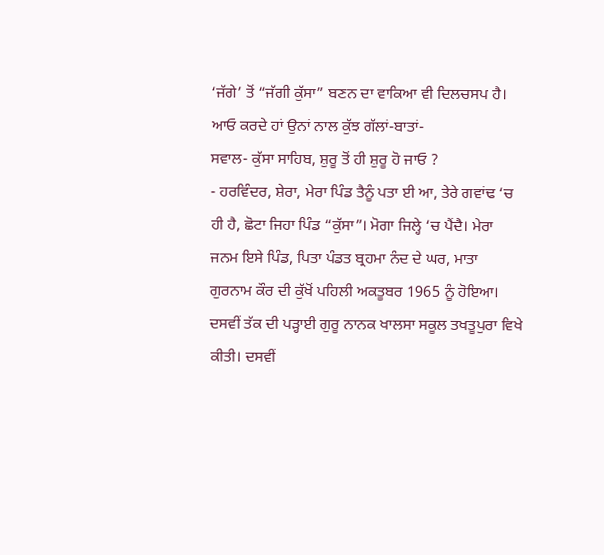‘ਜੱਗੇ’ ਤੋਂ “ਜੱਗੀ ਕੁੱਸਾ” ਬਣਨ ਦਾ ਵਾਕਿਆ ਵੀ ਦਿਲਚਸਪ ਹੈ। ਆਓ ਕਰਦੇ ਹਾਂ ਉਨਾਂ ਨਾਲ ਕੁੱਝ ਗੱਲਾਂ-ਬਾਤਾਂ-
ਸਵਾਲ- ਕੁੱਸਾ ਸਾਹਿਬ, ਸ਼ੁਰੂ ਤੋਂ ਹੀ ਸ਼ੁਰੂ ਹੋ ਜਾਓ ?
- ਹਰਵਿੰਦਰ, ਸ਼ੇਰਾ, ਮੇਰਾ ਪਿੰਡ ਤੈਨੂੰ ਪਤਾ ਈ ਆ, ਤੇਰੇ ਗਵਾਂਢ ‘ਚ ਹੀ ਹੈ, ਛੋਟਾ ਜਿਹਾ ਪਿੰਡ “ਕੁੱਸਾ”। ਮੋਗਾ ਜਿਲ੍ਹੇ ‘ਚ ਪੈਂਦੈ। ਮੇਰਾ ਜਨਮ ਇਸੇ ਪਿੰਡ, ਪਿਤਾ ਪੰਡਤ ਬ੍ਰਹਮਾ ਨੰਦ ਦੇ ਘਰ, ਮਾਤਾ ਗੁਰਨਾਮ ਕੌਰ ਦੀ ਕੁੱਖੋਂ ਪਹਿਲੀ ਅਕਤੂਬਰ 1965 ਨੂੰ ਹੋਇਆ। ਦਸਵੀਂ ਤੱਕ ਦੀ ਪੜ੍ਹਾਈ ਗੁਰੂ ਨਾਨਕ ਖਾਲਸਾ ਸਕੂਲ ਤਖਤੂਪੁਰਾ ਵਿਖੇ ਕੀਤੀ। ਦਸਵੀਂ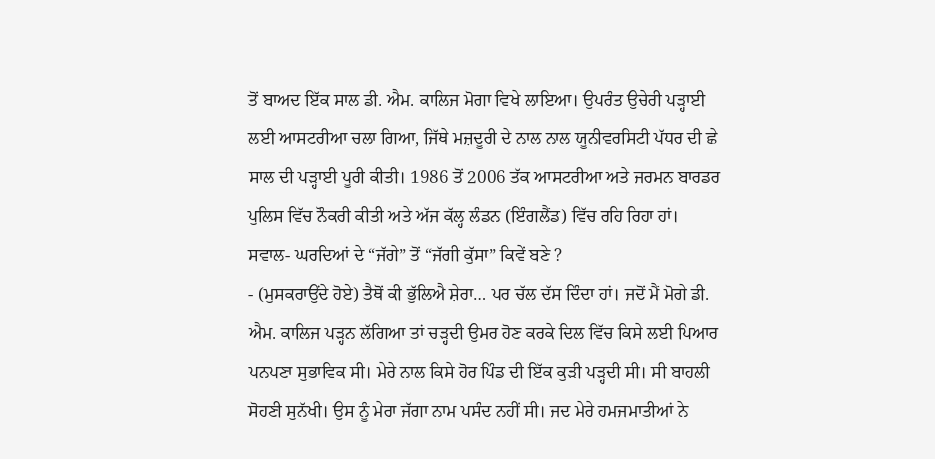ਤੋਂ ਬਾਅਦ ਇੱਕ ਸਾਲ ਡੀ. ਐਮ. ਕਾਲਿਜ ਮੋਗਾ ਵਿਖੇ ਲਾਇਆ। ਉਪਰੰਤ ਉਚੇਰੀ ਪੜ੍ਹਾਈ ਲਈ ਆਸਟਰੀਆ ਚਲਾ ਗਿਆ, ਜਿੱਥੇ ਮਜ਼ਦੂਰੀ ਦੇ ਨਾਲ ਨਾਲ ਯੂਨੀਵਰਸਿਟੀ ਪੱਧਰ ਦੀ ਛੇ ਸਾਲ ਦੀ ਪੜ੍ਹਾਈ ਪੂਰੀ ਕੀਤੀ। 1986 ਤੋਂ 2006 ਤੱਕ ਆਸਟਰੀਆ ਅਤੇ ਜਰਮਨ ਬਾਰਡਰ ਪੁਲਿਸ ਵਿੱਚ ਨੌਕਰੀ ਕੀਤੀ ਅਤੇ ਅੱਜ ਕੱਲ੍ਹ ਲੰਡਨ (ਇੰਗਲੈਂਡ) ਵਿੱਚ ਰਹਿ ਰਿਹਾ ਹਾਂ।
ਸਵਾਲ- ਘਰਦਿਆਂ ਦੇ “ਜੱਗੇ” ਤੋਂ “ਜੱਗੀ ਕੁੱਸਾ” ਕਿਵੇਂ ਬਣੇ ?
- (ਮੁਸਕਰਾਉਂਦੇ ਹੋਏ) ਤੈਥੋਂ ਕੀ ਭੁੱਲਿਐ ਸ਼ੇਰਾ… ਪਰ ਚੱਲ ਦੱਸ ਦਿੰਦਾ ਹਾਂ। ਜਦੋਂ ਮੈਂ ਮੋਗੇ ਡੀ. ਐਮ. ਕਾਲਿਜ ਪੜ੍ਹਨ ਲੱਗਿਆ ਤਾਂ ਚੜ੍ਹਦੀ ਉਮਰ ਹੋਣ ਕਰਕੇ ਦਿਲ ਵਿੱਚ ਕਿਸੇ ਲਈ ਪਿਆਰ ਪਨਪਣਾ ਸੁਭਾਵਿਕ ਸੀ। ਮੇਰੇ ਨਾਲ ਕਿਸੇ ਹੋਰ ਪਿੰਡ ਦੀ ਇੱਕ ਕੁੜੀ ਪੜ੍ਹਦੀ ਸੀ। ਸੀ ਬਾਹਲੀ ਸੋਹਣੀ ਸੁਨੱਖੀ। ਉਸ ਨੂੰ ਮੇਰਾ ਜੱਗਾ ਨਾਮ ਪਸੰਦ ਨਹੀਂ ਸੀ। ਜਦ ਮੇਰੇ ਹਮਜਮਾਤੀਆਂ ਨੇ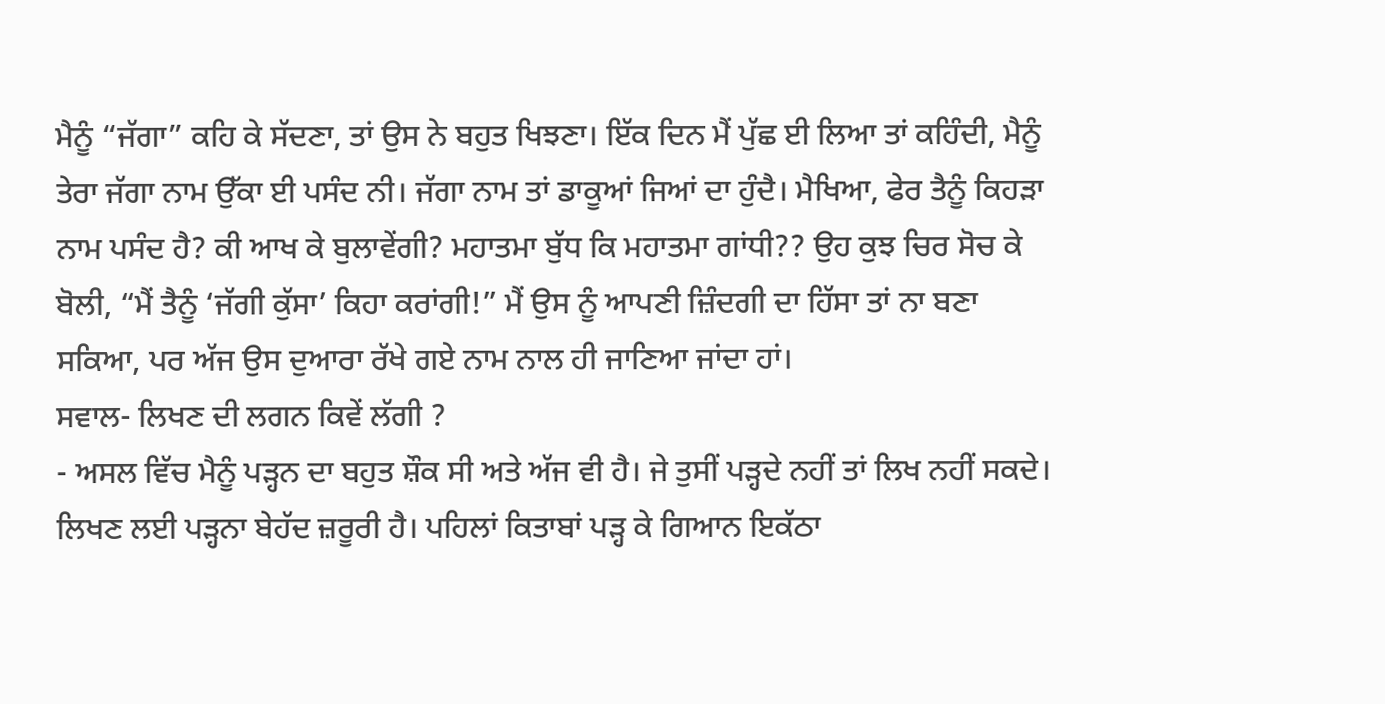ਮੈਨੂੰ “ਜੱਗਾ” ਕਹਿ ਕੇ ਸੱਦਣਾ, ਤਾਂ ਉਸ ਨੇ ਬਹੁਤ ਖਿਝਣਾ। ਇੱਕ ਦਿਨ ਮੈਂ ਪੁੱਛ ਈ ਲਿਆ ਤਾਂ ਕਹਿੰਦੀ, ਮੈਨੂੰ ਤੇਰਾ ਜੱਗਾ ਨਾਮ ਉੱਕਾ ਈ ਪਸੰਦ ਨੀ। ਜੱਗਾ ਨਾਮ ਤਾਂ ਡਾਕੂਆਂ ਜਿਆਂ ਦਾ ਹੁੰਦੈ। ਮੈਖਿਆ, ਫੇਰ ਤੈਨੂੰ ਕਿਹੜਾ ਨਾਮ ਪਸੰਦ ਹੈ? ਕੀ ਆਖ ਕੇ ਬੁਲਾਵੇਂਗੀ? ਮਹਾਤਮਾ ਬੁੱਧ ਕਿ ਮਹਾਤਮਾ ਗਾਂਧੀ?? ਉਹ ਕੁਝ ਚਿਰ ਸੋਚ ਕੇ ਬੋਲੀ, “ਮੈਂ ਤੈਨੂੰ ‘ਜੱਗੀ ਕੁੱਸਾ’ ਕਿਹਾ ਕਰਾਂਗੀ!” ਮੈਂ ਉਸ ਨੂੰ ਆਪਣੀ ਜ਼ਿੰਦਗੀ ਦਾ ਹਿੱਸਾ ਤਾਂ ਨਾ ਬਣਾ ਸਕਿਆ, ਪਰ ਅੱਜ ਉਸ ਦੁਆਰਾ ਰੱਖੇ ਗਏ ਨਾਮ ਨਾਲ ਹੀ ਜਾਣਿਆ ਜਾਂਦਾ ਹਾਂ।
ਸਵਾਲ- ਲਿਖਣ ਦੀ ਲਗਨ ਕਿਵੇਂ ਲੱਗੀ ?
- ਅਸਲ ਵਿੱਚ ਮੈਨੂੰ ਪੜ੍ਹਨ ਦਾ ਬਹੁਤ ਸ਼ੌਕ ਸੀ ਅਤੇ ਅੱਜ ਵੀ ਹੈ। ਜੇ ਤੁਸੀਂ ਪੜ੍ਹਦੇ ਨਹੀਂ ਤਾਂ ਲਿਖ ਨਹੀਂ ਸਕਦੇ। ਲਿਖਣ ਲਈ ਪੜ੍ਹਨਾ ਬੇਹੱਦ ਜ਼ਰੂਰੀ ਹੈ। ਪਹਿਲਾਂ ਕਿਤਾਬਾਂ ਪੜ੍ਹ ਕੇ ਗਿਆਨ ਇਕੱਠਾ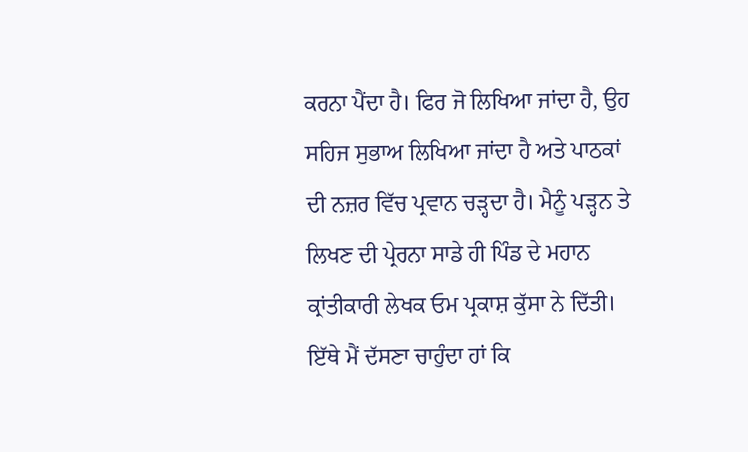ਕਰਨਾ ਪੈਂਦਾ ਹੈ। ਫਿਰ ਜੋ ਲਿਖਿਆ ਜਾਂਦਾ ਹੈ, ਉਹ ਸਹਿਜ ਸੁਭਾਅ ਲਿਖਿਆ ਜਾਂਦਾ ਹੈ ਅਤੇ ਪਾਠਕਾਂ ਦੀ ਨਜ਼ਰ ਵਿੱਚ ਪ੍ਰਵਾਨ ਚੜ੍ਹਦਾ ਹੈ। ਮੈਨੂੰ ਪੜ੍ਹਨ ਤੇ ਲਿਖਣ ਦੀ ਪ੍ਰੇਰਨਾ ਸਾਡੇ ਹੀ ਪਿੰਡ ਦੇ ਮਹਾਨ ਕ੍ਰਾਂਤੀਕਾਰੀ ਲੇਖਕ ਓਮ ਪ੍ਰਕਾਸ਼ ਕੁੱਸਾ ਨੇ ਦਿੱਤੀ। ਇੱਥੇ ਮੈਂ ਦੱਸਣਾ ਚਾਹੁੰਦਾ ਹਾਂ ਕਿ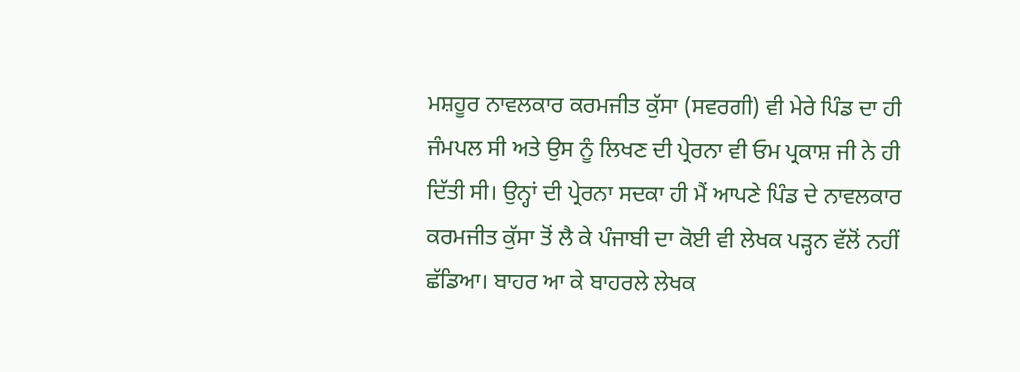ਮਸ਼ਹੂਰ ਨਾਵਲਕਾਰ ਕਰਮਜੀਤ ਕੁੱਸਾ (ਸਵਰਗੀ) ਵੀ ਮੇਰੇ ਪਿੰਡ ਦਾ ਹੀ ਜੰਮਪਲ ਸੀ ਅਤੇ ਉਸ ਨੂੰ ਲਿਖਣ ਦੀ ਪ੍ਰੇਰਨਾ ਵੀ ਓਮ ਪ੍ਰਕਾਸ਼ ਜੀ ਨੇ ਹੀ ਦਿੱਤੀ ਸੀ। ਉਨ੍ਹਾਂ ਦੀ ਪ੍ਰੇਰਨਾ ਸਦਕਾ ਹੀ ਮੈਂ ਆਪਣੇ ਪਿੰਡ ਦੇ ਨਾਵਲਕਾਰ ਕਰਮਜੀਤ ਕੁੱਸਾ ਤੋਂ ਲੈ ਕੇ ਪੰਜਾਬੀ ਦਾ ਕੋਈ ਵੀ ਲੇਖਕ ਪੜ੍ਹਨ ਵੱਲੋਂ ਨਹੀਂ ਛੱਡਿਆ। ਬਾਹਰ ਆ ਕੇ ਬਾਹਰਲੇ ਲੇਖਕ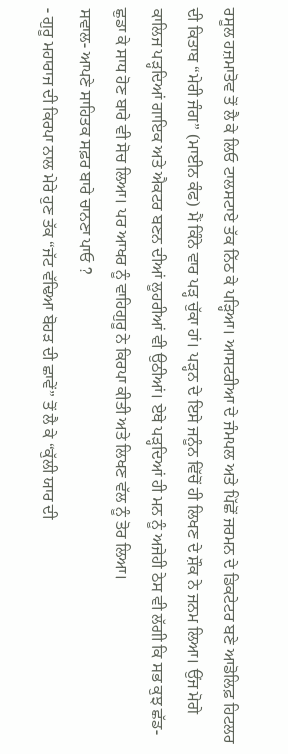ਰਸੂਲ ਹਜ਼ਮਾਤੋਵ ਤੋਂ ਲੈ ਕੇ ਲਿਓ ਟਾਲਸਟਾਏ ਤੱਕ ਨਿੱਠ ਕੇ ਪੜ੍ਹਿਆ। ਆਸਟਰੀਆ ਦੇ ਜੰਮਪਲ ਅਤੇ ਪਿੱਛੋਂ ਜਰਮਨ ਦੇ ਡਿਕਟੇਟਰ ਬਣੇ ਆਡੋਲਿਫ਼ ਹਿਟਲਰ ਦੀ ਕਿਤਾਬ “ਮੇਰੀ ਜੰਗ” (ਮਾਈਨ ਕੰਫ) ਮੈਂ ਕਿੰਨੇ ਵਾਰ ਪੜ੍ਹ ਚੁੱਕਾ ਹਾਂ। ਪੜ੍ਹਨ ਦੇ ਇਸੇ ਜਨੂੰਨ ਵਿੱਚੋਂ ਹੀ ਲਿਖਣ ਦੇ ਸ਼ੌਕ ਨੇ ਜਨਮ ਲਿਆ। ਉਂਜ ਮੋਗੇ ਕਾਲਿਜ ਪੜ੍ਹਦਿਆਂ ਗਾਇਕ ਅਤੇ ਐਕਟਰ ਬਣਨ ਦੀਆਂ ਲੂਹਰੀਆਂ ਵੀ ਉਠੀਆਂ। ਏਥੇ ਪੜ੍ਹਦਿਆਂ ਹੀ ਮਨ ਨੂੰ ਅਜੇਹੀ ਠੇਸ ਵੀ ਲੱਗੀ ਕਿ ਸਭ ਕੁਝ ਛੱਡ-ਛੁਡਾ ਕੇ ਸਾਧ ਹੋਣ ਬਾਰੇ ਵੀ ਸੋਚ ਲਿਆ। ਪਰ ਆਖਰ ਨੂੰ ਵਾਹਿਗੁਰੂ ਨੇ ਕਿਰਪਾ ਕੀਤੀ ਅਤੇ ਲਿਖਣ ਵੱਲ ਨੂੰ ਤੋਰ ਲਿਆ।
ਸਵਾਲ- ਆਪਣੇ ਸਾਹਿਤਕ ਸਫ਼ਰ ਬਾਰੇ ਚਾਨਣਾ ਪਾਓ ?
- ਗੁਰੂ ਮਹਾਰਾਜ ਦੀ ਕਿਰਪਾ ਨਾਲ ਮੇਰੇ ਹੁਣ ਤੱਕ “ਜੱਟ ਵੱਢਿਆ ਬੋਹੜ ਦੀ ਛਾਵੇਂ” ਤੋਂ ਲੈ ਕੇ “ਕੁੱਲੀ ਯਾਰ ਦੀ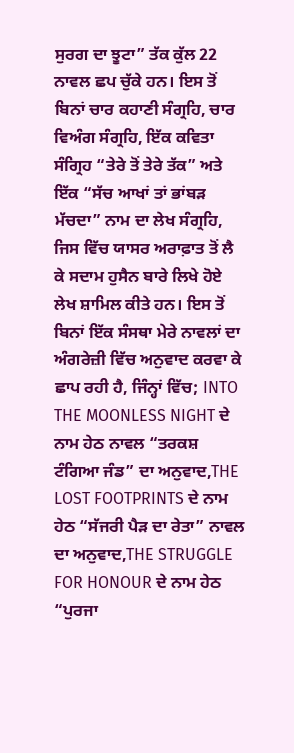ਸੁਰਗ ਦਾ ਝੂਟਾ” ਤੱਕ ਕੁੱਲ 22 ਨਾਵਲ ਛਪ ਚੁੱਕੇ ਹਨ। ਇਸ ਤੋਂ ਬਿਨਾਂ ਚਾਰ ਕਹਾਣੀ ਸੰਗ੍ਰਹਿ, ਚਾਰ ਵਿਅੰਗ ਸੰਗ੍ਰਹਿ, ਇੱਕ ਕਵਿਤਾ ਸੰਗ੍ਰਿਹ “ਤੇਰੇ ਤੋਂ ਤੇਰੇ ਤੱਕ” ਅਤੇ ਇੱਕ “ਸੱਚ ਆਖਾਂ ਤਾਂ ਭਾਂਬੜ ਮੱਚਦਾ” ਨਾਮ ਦਾ ਲੇਖ ਸੰਗ੍ਰਹਿ, ਜਿਸ ਵਿੱਚ ਯਾਸਰ ਅਰਾਫ਼ਾਤ ਤੋਂ ਲੈ ਕੇ ਸਦਾਮ ਹੁਸੈਨ ਬਾਰੇ ਲਿਖੇ ਹੋਏ ਲੇਖ ਸ਼ਾਮਿਲ ਕੀਤੇ ਹਨ। ਇਸ ਤੋਂ ਬਿਨਾਂ ਇੱਕ ਸੰਸਥਾ ਮੇਰੇ ਨਾਵਲਾਂ ਦਾ ਅੰਗਰੇਜ਼ੀ ਵਿੱਚ ਅਨੁਵਾਦ ਕਰਵਾ ਕੇ ਛਾਪ ਰਹੀ ਹੈ, ਜਿੰਨ੍ਹਾਂ ਵਿੱਚ; INTO THE MOONLESS NIGHT ਦੇ ਨਾਮ ਹੇਠ ਨਾਵਲ “ਤਰਕਸ਼ ਟੰਗਿਆ ਜੰਡ” ਦਾ ਅਨੁਵਾਦ,THE LOST FOOTPRINTS ਦੇ ਨਾਮ ਹੇਠ “ਸੱਜਰੀ ਪੈੜ ਦਾ ਰੇਤਾ” ਨਾਵਲ ਦਾ ਅਨੁਵਾਦ,THE STRUGGLE FOR HONOUR ਦੇ ਨਾਮ ਹੇਠ “ਪੁਰਜਾ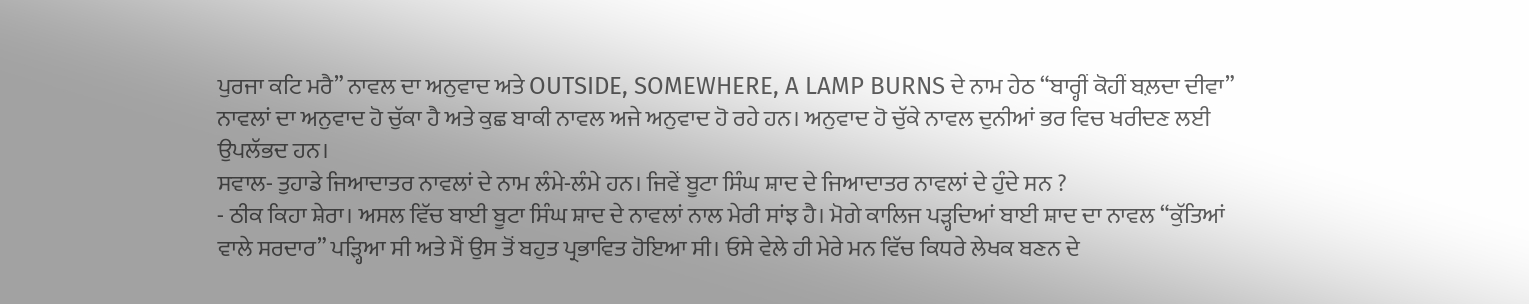ਪੁਰਜਾ ਕਟਿ ਮਰੈ” ਨਾਵਲ ਦਾ ਅਨੁਵਾਦ ਅਤੇ OUTSIDE, SOMEWHERE, A LAMP BURNS ਦੇ ਨਾਮ ਹੇਠ “ਬਾਰ੍ਹੀਂ ਕੋਹੀਂ ਬਲ਼ਦਾ ਦੀਵਾ” ਨਾਵਲਾਂ ਦਾ ਅਨੁਵਾਦ ਹੋ ਚੁੱਕਾ ਹੈ ਅਤੇ ਕੁਛ ਬਾਕੀ ਨਾਵਲ ਅਜੇ ਅਨੁਵਾਦ ਹੋ ਰਹੇ ਹਨ। ਅਨੁਵਾਦ ਹੋ ਚੁੱਕੇ ਨਾਵਲ ਦੁਨੀਆਂ ਭਰ ਵਿਚ ਖਰੀਦਣ ਲਈ ਉਪਲੱਭਦ ਹਨ।
ਸਵਾਲ- ਤੁਹਾਡੇ ਜਿਆਦਾਤਰ ਨਾਵਲਾਂ ਦੇ ਨਾਮ ਲੰਮੇ-ਲੰਮੇ ਹਨ। ਜਿਵੇਂ ਬੂਟਾ ਸਿੰਘ ਸ਼ਾਦ ਦੇ ਜਿਆਦਾਤਰ ਨਾਵਲਾਂ ਦੇ ਹੁੰਦੇ ਸਨ ?
- ਠੀਕ ਕਿਹਾ ਸ਼ੇਰਾ। ਅਸਲ ਵਿੱਚ ਬਾਈ ਬੂਟਾ ਸਿੰਘ ਸ਼ਾਦ ਦੇ ਨਾਵਲਾਂ ਨਾਲ ਮੇਰੀ ਸਾਂਝ ਹੈ। ਮੋਗੇ ਕਾਲਿਜ ਪੜ੍ਹਦਿਆਂ ਬਾਈ ਸ਼ਾਦ ਦਾ ਨਾਵਲ “ਕੁੱਤਿਆਂ ਵਾਲੇ ਸਰਦਾਰ” ਪੜ੍ਹਿਆ ਸੀ ਅਤੇ ਮੈਂ ਉਸ ਤੋਂ ਬਹੁਤ ਪ੍ਰਭਾਵਿਤ ਹੋਇਆ ਸੀ। ਓਸੇ ਵੇਲੇ ਹੀ ਮੇਰੇ ਮਨ ਵਿੱਚ ਕਿਧਰੇ ਲੇਖਕ ਬਣਨ ਦੇ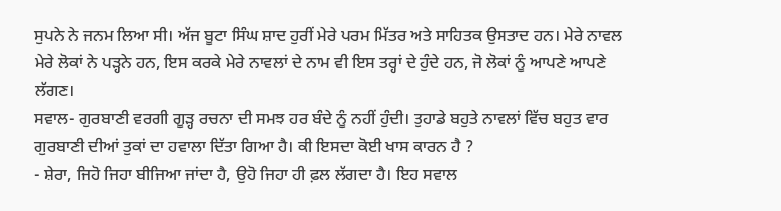ਸੁਪਨੇ ਨੇ ਜਨਮ ਲਿਆ ਸੀ। ਅੱਜ ਬੂਟਾ ਸਿੰਘ ਸ਼ਾਦ ਹੁਰੀਂ ਮੇਰੇ ਪਰਮ ਮਿੱਤਰ ਅਤੇ ਸਾਹਿਤਕ ਉਸਤਾਦ ਹਨ। ਮੇਰੇ ਨਾਵਲ ਮੇਰੇ ਲੋਕਾਂ ਨੇ ਪੜ੍ਹਨੇ ਹਨ, ਇਸ ਕਰਕੇ ਮੇਰੇ ਨਾਵਲਾਂ ਦੇ ਨਾਮ ਵੀ ਇਸ ਤਰ੍ਹਾਂ ਦੇ ਹੁੰਦੇ ਹਨ, ਜੋ ਲੋਕਾਂ ਨੂੰ ਆਪਣੇ ਆਪਣੇ ਲੱਗਣ।
ਸਵਾਲ- ਗੁਰਬਾਣੀ ਵਰਗੀ ਗੂੜ੍ਹ ਰਚਨਾ ਦੀ ਸਮਝ ਹਰ ਬੰਦੇ ਨੂੰ ਨਹੀਂ ਹੁੰਦੀ। ਤੁਹਾਡੇ ਬਹੁਤੇ ਨਾਵਲਾਂ ਵਿੱਚ ਬਹੁਤ ਵਾਰ ਗੁਰਬਾਣੀ ਦੀਆਂ ਤੁਕਾਂ ਦਾ ਹਵਾਲਾ ਦਿੱਤਾ ਗਿਆ ਹੈ। ਕੀ ਇਸਦਾ ਕੋਈ ਖਾਸ ਕਾਰਨ ਹੈ ?
- ਸ਼ੇਰਾ, ਜਿਹੋ ਜਿਹਾ ਬੀਜਿਆ ਜਾਂਦਾ ਹੈ, ਉਹੋ ਜਿਹਾ ਹੀ ਫ਼ਲ ਲੱਗਦਾ ਹੈ। ਇਹ ਸਵਾਲ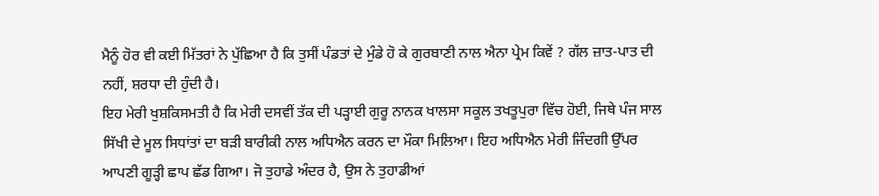ਮੈਨੂੰ ਹੋਰ ਵੀ ਕਈ ਮਿੱਤਰਾਂ ਨੇ ਪੁੱਛਿਆ ਹੈ ਕਿ ਤੁਸੀਂ ਪੰਡਤਾਂ ਦੇ ਮੁੰਡੇ ਹੋ ਕੇ ਗੁਰਬਾਣੀ ਨਾਲ ਐਨਾ ਪ੍ਰੇਮ ਕਿਵੇਂ ? ਗੱਲ ਜ਼ਾਤ-ਪਾਤ ਦੀ ਨਹੀਂ, ਸ਼ਰਧਾ ਦੀ ਹੁੰਦੀ ਹੈ।
ਇਹ ਮੇਰੀ ਖੁਸ਼ਕਿਸਮਤੀ ਹੈ ਕਿ ਮੇਰੀ ਦਸਵੀਂ ਤੱਕ ਦੀ ਪੜ੍ਹਾਈ ਗੁਰੂ ਨਾਨਕ ਖਾਲਸਾ ਸਕੂਲ ਤਖਤੂਪੁਰਾ ਵਿੱਚ ਹੋਈ, ਜਿਥੇ ਪੰਜ ਸਾਲ ਸਿੱਖੀ ਦੇ ਮੂਲ ਸਿਧਾਂਤਾਂ ਦਾ ਬੜੀ ਬਾਰੀਕੀ ਨਾਲ ਅਧਿਐਨ ਕਰਨ ਦਾ ਮੌਕਾ ਮਿਲਿਆ। ਇਹ ਅਧਿਐਨ ਮੇਰੀ ਜਿੰਦਗੀ ਉੱਪਰ ਆਪਣੀ ਗੂੜ੍ਹੀ ਛਾਪ ਛੱਡ ਗਿਆ। ਜੋ ਤੁਹਾਡੇ ਅੰਦਰ ਹੈ, ਉਸ ਨੇ ਤੁਹਾਡੀਆਂ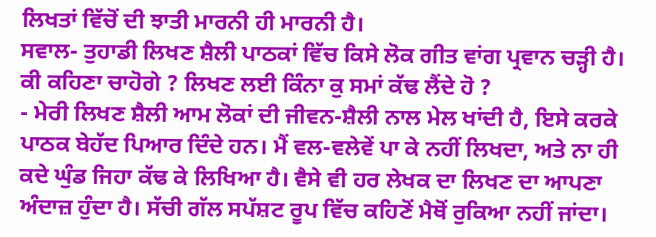ਲਿਖਤਾਂ ਵਿੱਚੋਂ ਦੀ ਝਾਤੀ ਮਾਰਨੀ ਹੀ ਮਾਰਨੀ ਹੈ।
ਸਵਾਲ- ਤੁਹਾਡੀ ਲਿਖਣ ਸ਼ੈਲੀ ਪਾਠਕਾਂ ਵਿੱਚ ਕਿਸੇ ਲੋਕ ਗੀਤ ਵਾਂਗ ਪ੍ਰਵਾਨ ਚੜ੍ਹੀ ਹੈ। ਕੀ ਕਹਿਣਾ ਚਾਹੋਗੇ ? ਲਿਖਣ ਲਈ ਕਿੰਨਾ ਕੁ ਸਮਾਂ ਕੱਢ ਲੈਂਦੇ ਹੋ ?
- ਮੇਰੀ ਲਿਖਣ ਸ਼ੈਲੀ ਆਮ ਲੋਕਾਂ ਦੀ ਜੀਵਨ-ਸ਼ੈਲੀ ਨਾਲ ਮੇਲ ਖਾਂਦੀ ਹੈ, ਇਸੇ ਕਰਕੇ ਪਾਠਕ ਬੇਹੱਦ ਪਿਆਰ ਦਿੰਦੇ ਹਨ। ਮੈਂ ਵਲ-ਵਲੇਵੇਂ ਪਾ ਕੇ ਨਹੀਂ ਲਿਖਦਾ, ਅਤੇ ਨਾ ਹੀ ਕਦੇ ਘੁੰਡ ਜਿਹਾ ਕੱਢ ਕੇ ਲਿਖਿਆ ਹੈ। ਵੈਸੇ ਵੀ ਹਰ ਲੇਖਕ ਦਾ ਲਿਖਣ ਦਾ ਆਪਣਾ ਅੰਦਾਜ਼ ਹੁੰਦਾ ਹੈ। ਸੱਚੀ ਗੱਲ ਸਪੱਸ਼ਟ ਰੂਪ ਵਿੱਚ ਕਹਿਣੋਂ ਮੈਥੋਂ ਰੁਕਿਆ ਨਹੀਂ ਜਾਂਦਾ।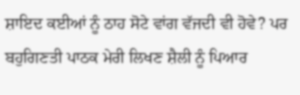ਸ਼ਾਇਦ ਕਈਆਂ ਨੂੰ ਠਾਹ ਸੋਟੇ ਵਾਂਗ ਵੱਜਦੀ ਵੀ ਹੋਵੇ? ਪਰ ਬਹੁਗਿਣਤੀ ਪਾਠਕ ਮੇਰੀ ਲਿਖਣ ਸ਼ੈਲੀ ਨੂੰ ਪਿਆਰ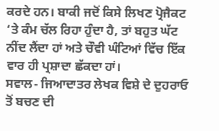ਕਰਦੇ ਹਨ। ਬਾਕੀ ਜਦੋਂ ਕਿਸੇ ਲਿਖਣ ਪ੍ਰੋਜੈਕਟ ‘ਤੇ ਕੰਮ ਚੱਲ ਰਿਹਾ ਹੁੰਦਾ ਹੈ, ਤਾਂ ਬਹੁਤ ਘੱਟ ਨੀਂਦ ਲੈਂਦਾ ਹਾਂ ਅਤੇ ਚੌਵੀ ਘੰਟਿਆਂ ਵਿੱਚ ਇੱਕ ਵਾਰ ਹੀ ਪ੍ਰਸ਼ਾਦਾ ਛੱਕਦਾ ਹਾਂ।
ਸਵਾਲ- ਜਿਆਦਾਤਰ ਲੇਖਕ ਵਿਸ਼ੇ ਦੇ ਦੁਹਰਾਓ ਤੋਂ ਬਚਣ ਦੀ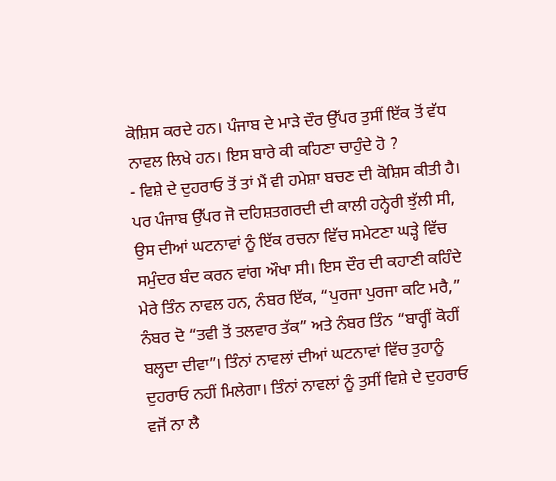ਕੋਸ਼ਿਸ ਕਰਦੇ ਹਨ। ਪੰਜਾਬ ਦੇ ਮਾੜੇ ਦੌਰ ਉੱਪਰ ਤੁਸੀਂ ਇੱਕ ਤੋਂ ਵੱਧ ਨਾਵਲ ਲਿਖੇ ਹਨ। ਇਸ ਬਾਰੇ ਕੀ ਕਹਿਣਾ ਚਾਹੁੰਦੇ ਹੋ ?
- ਵਿਸ਼ੇ ਦੇ ਦੁਹਰਾਓ ਤੋਂ ਤਾਂ ਮੈਂ ਵੀ ਹਮੇਸ਼ਾ ਬਚਣ ਦੀ ਕੋਸ਼ਿਸ ਕੀਤੀ ਹੈ। ਪਰ ਪੰਜਾਬ ਉੱਪਰ ਜੋ ਦਹਿਸ਼ਤਗਰਦੀ ਦੀ ਕਾਲੀ ਹਨ੍ਹੇਰੀ ਝੁੱਲੀ ਸੀ, ਉਸ ਦੀਆਂ ਘਟਨਾਵਾਂ ਨੂੰ ਇੱਕ ਰਚਨਾ ਵਿੱਚ ਸਮੇਟਣਾ ਘੜ੍ਹੇ ਵਿੱਚ ਸਮੁੰਦਰ ਬੰਦ ਕਰਨ ਵਾਂਗ ਔਖਾ ਸੀ। ਇਸ ਦੌਰ ਦੀ ਕਹਾਣੀ ਕਹਿੰਦੇ ਮੇਰੇ ਤਿੰਨ ਨਾਵਲ ਹਨ, ਨੰਬਰ ਇੱਕ, “ਪੁਰਜਾ ਪੁਰਜਾ ਕਟਿ ਮਰੈ,” ਨੰਬਰ ਦੋ “ਤਵੀ ਤੋਂ ਤਲਵਾਰ ਤੱਕ” ਅਤੇ ਨੰਬਰ ਤਿੰਨ “ਬਾਰ੍ਹੀਂ ਕੋਹੀਂ ਬਲ੍ਹਦਾ ਦੀਵਾ”। ਤਿੰਨਾਂ ਨਾਵਲਾਂ ਦੀਆਂ ਘਟਨਾਵਾਂ ਵਿੱਚ ਤੁਹਾਨੂੰ ਦੁਹਰਾਓ ਨਹੀਂ ਮਿਲੇਗਾ। ਤਿੰਨਾਂ ਨਾਵਲਾਂ ਨੂੰ ਤੁਸੀਂ ਵਿਸ਼ੇ ਦੇ ਦੁਹਰਾਓ ਵਜੋਂ ਨਾ ਲੈ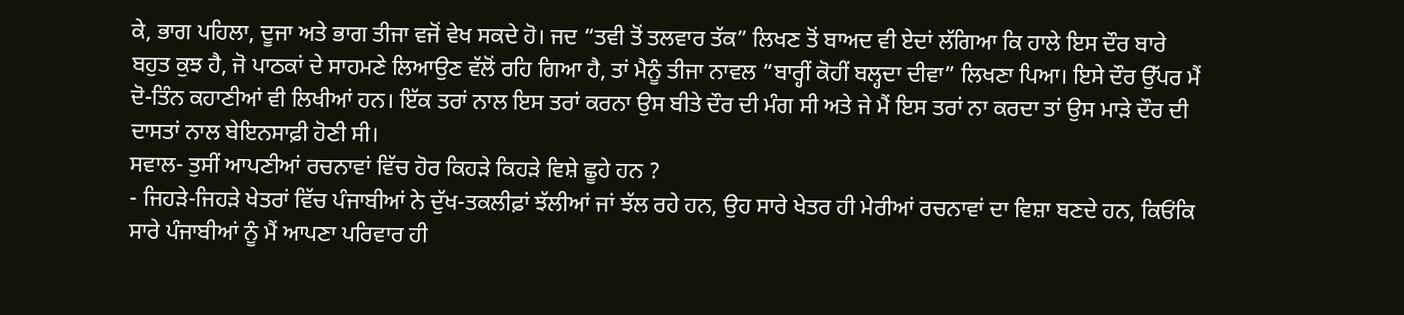ਕੇ, ਭਾਗ ਪਹਿਲਾ, ਦੂਜਾ ਅਤੇ ਭਾਗ ਤੀਜਾ ਵਜੋਂ ਵੇਖ ਸਕਦੇ ਹੋ। ਜਦ “ਤਵੀ ਤੋਂ ਤਲਵਾਰ ਤੱਕ” ਲਿਖਣ ਤੋਂ ਬਾਅਦ ਵੀ ਏਦਾਂ ਲੱਗਿਆ ਕਿ ਹਾਲੇ ਇਸ ਦੌਰ ਬਾਰੇ ਬਹੁਤ ਕੁਝ ਹੈ, ਜੋ ਪਾਠਕਾਂ ਦੇ ਸਾਹਮਣੇ ਲਿਆਉਣ ਵੱਲੋਂ ਰਹਿ ਗਿਆ ਹੈ, ਤਾਂ ਮੈਨੂੰ ਤੀਜਾ ਨਾਵਲ “ਬਾਰ੍ਹੀਂ ਕੋਹੀਂ ਬਲ੍ਹਦਾ ਦੀਵਾ” ਲਿਖਣਾ ਪਿਆ। ਇਸੇ ਦੌਰ ਉੱਪਰ ਮੈਂ ਦੋ-ਤਿੰਨ ਕਹਾਣੀਆਂ ਵੀ ਲਿਖੀਆਂ ਹਨ। ਇੱਕ ਤਰਾਂ ਨਾਲ ਇਸ ਤਰਾਂ ਕਰਨਾ ਉਸ ਬੀਤੇ ਦੌਰ ਦੀ ਮੰਗ ਸੀ ਅਤੇ ਜੇ ਮੈਂ ਇਸ ਤਰਾਂ ਨਾ ਕਰਦਾ ਤਾਂ ਉਸ ਮਾੜੇ ਦੌਰ ਦੀ ਦਾਸਤਾਂ ਨਾਲ ਬੇਇਨਸਾਫ਼ੀ ਹੋਣੀ ਸੀ।
ਸਵਾਲ- ਤੁਸੀਂ ਆਪਣੀਆਂ ਰਚਨਾਵਾਂ ਵਿੱਚ ਹੋਰ ਕਿਹੜੇ ਕਿਹੜੇ ਵਿਸ਼ੇ ਛੂਹੇ ਹਨ ?
- ਜਿਹੜੇ-ਜਿਹੜੇ ਖੇਤਰਾਂ ਵਿੱਚ ਪੰਜਾਬੀਆਂ ਨੇ ਦੁੱਖ-ਤਕਲੀਫ਼ਾਂ ਝੱਲੀਆਂ ਜਾਂ ਝੱਲ ਰਹੇ ਹਨ, ਉਹ ਸਾਰੇ ਖੇਤਰ ਹੀ ਮੇਰੀਆਂ ਰਚਨਾਵਾਂ ਦਾ ਵਿਸ਼ਾ ਬਣਦੇ ਹਨ, ਕਿਓਂਕਿ ਸਾਰੇ ਪੰਜਾਬੀਆਂ ਨੂੰ ਮੈਂ ਆਪਣਾ ਪਰਿਵਾਰ ਹੀ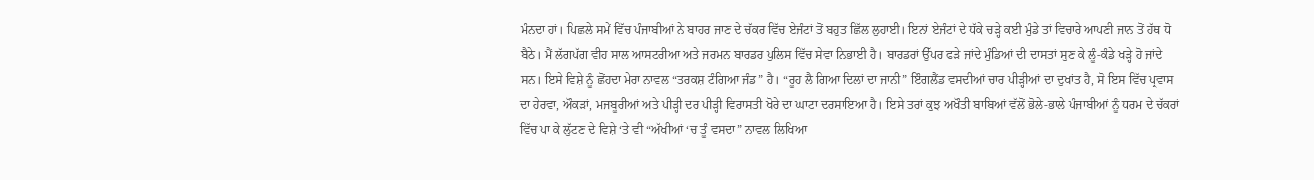ਮੰਨਦਾ ਹਾਂ। ਪਿਛਲੇ ਸਮੇਂ ਵਿੱਚ ਪੰਜਾਬੀਆਂ ਨੇ ਬਾਹਰ ਜਾਣ ਦੇ ਚੱਕਰ ਵਿੱਚ ਏਜੰਟਾਂ ਤੋਂ ਬਹੁਤ ਛਿੱਲ ਲੁਹਾਈ। ਇਨਾਂ ਏਜੰਟਾਂ ਦੇ ਧੱਕੇ ਚੜ੍ਹੇ ਕਈ ਮੁੰਡੇ ਤਾਂ ਵਿਚਾਰੇ ਆਪਣੀ ਜਾਨ ਤੋਂ ਹੱਥ ਧੋ ਬੈਠੇ। ਮੈਂ ਲੱਗਪੱਗ ਵੀਹ ਸਾਲ ਆਸਟਰੀਆ ਅਤੇ ਜਰਮਨ ਬਾਰਡਰ ਪੁਲਿਸ ਵਿੱਚ ਸੇਵਾ ਨਿਭਾਈ ਹੈ। ਬਾਰਡਰਾਂ ਉੱਪਰ ਫੜੇ ਜਾਂਦੇ ਮੁੰਡਿਆਂ ਦੀ ਦਾਸਤਾਂ ਸੁਣ ਕੇ ਲੂੰ-ਕੰਡੇ ਖੜ੍ਹੇ ਹੋ ਜਾਂਦੇ ਸਨ। ਇਸੇ ਵਿਸ਼ੇ ਨੂੰ ਛੋਂਹਦਾ ਮੇਰਾ ਨਾਵਲ “ਤਰਕਸ਼ ਟੰਗਿਆ ਜੰਡ” ਹੈ। “ਰੂਹ ਲੈ ਗਿਆ ਦਿਲਾਂ ਦਾ ਜਾਨੀ” ਇੰਗਲੈਂਡ ਵਸਦੀਆਂ ਚਾਰ ਪੀੜ੍ਹੀਆਂ ਦਾ ਦੁਖਾਂਤ ਹੈ, ਸੋ ਇਸ ਵਿੱਚ ਪ੍ਰਵਾਸ ਦਾ ਹੇਰਵਾ, ਔਕੜਾਂ, ਮਜਬੂਰੀਆਂ ਅਤੇ ਪੀੜ੍ਹੀ ਦਰ ਪੀੜ੍ਹੀ ਵਿਰਾਸਤੀ ਖੋਰੇ ਦਾ ਘਾਟਾ ਦਰਸਾਇਆ ਹੈ। ਇਸੇ ਤਰਾਂ ਕੁਝ ਅਖੌਤੀ ਬਾਬਿਆਂ ਵੱਲੋਂ ਭੋਲੇ-ਭਾਲੇ ਪੰਜਾਬੀਆਂ ਨੂੰ ਧਰਮ ਦੇ ਚੱਕਰਾਂ ਵਿੱਚ ਪਾ ਕੇ ਲੁੱਟਣ ਦੇ ਵਿਸ਼ੇ ‘ਤੇ ਵੀ “ਅੱਖੀਆਂ ‘ਚ ਤੂੰ ਵਸਦਾ” ਨਾਵਲ ਲਿਖਿਆ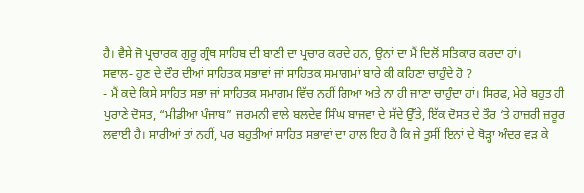ਹੈ। ਵੈਸੇ ਜੋ ਪ੍ਰਚਾਰਕ ਗੁਰੂ ਗ੍ਰੰਥ ਸਾਹਿਬ ਦੀ ਬਾਣੀ ਦਾ ਪ੍ਰਚਾਰ ਕਰਦੇ ਹਨ, ਉਨਾਂ ਦਾ ਮੈਂ ਦਿਲੋਂ ਸਤਿਕਾਰ ਕਰਦਾ ਹਾਂ।
ਸਵਾਲ- ਹੁਣ ਦੇ ਦੌਰ ਦੀਆਂ ਸਾਹਿਤਕ ਸਭਾਵਾਂ ਜਾਂ ਸਾਹਿਤਕ ਸਮਾਗਮਾਂ ਬਾਰੇ ਕੀ ਕਹਿਣਾ ਚਾਹੁੰਦੇ ਹੋ ?
- ਮੈਂ ਕਦੇ ਕਿਸੇ ਸਾਹਿਤ ਸਭਾ ਜਾਂ ਸਾਹਿਤਕ ਸਮਾਗਮ ਵਿੱਚ ਨਹੀਂ ਗਿਆ ਅਤੇ ਨਾ ਹੀ ਜਾਣਾ ਚਾਹੁੰਦਾ ਹਾਂ। ਸਿਰਫ, ਮੇਰੇ ਬਹੁਤ ਹੀ ਪੁਰਾਣੇ ਦੋਸਤ, “ਮੀਡੀਆ ਪੰਜਾਬ” ਜਰਮਨੀ ਵਾਲੇ ਬਲਦੇਵ ਸਿੰਘ ਬਾਜਵਾ ਦੇ ਸੱਦੇ ਉੱਤੇ, ਇੱਕ ਦੋਸਤ ਦੇ ਤੌਰ ‘ਤੇ ਹਾਜ਼ਰੀ ਜ਼ਰੂਰ ਲਵਾਈ ਹੈ। ਸਾਰੀਆਂ ਤਾਂ ਨਹੀਂ, ਪਰ ਬਹੁਤੀਆਂ ਸਾਹਿਤ ਸਭਾਵਾਂ ਦਾ ਹਾਲ ਇਹ ਹੈ ਕਿ ਜੇ ਤੁਸੀਂ ਇਨਾਂ ਦੇ ਥੋੜ੍ਹਾ ਅੰਦਰ ਵੜ ਕੇ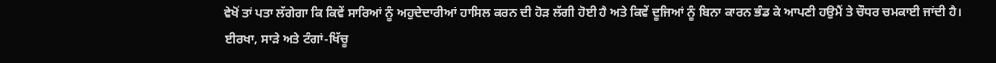ਵੇਖੋਂ ਤਾਂ ਪਤਾ ਲੱਗੇਗਾ ਕਿ ਕਿਵੇਂ ਸਾਰਿਆਂ ਨੂੰ ਅਹੁਦੇਦਾਰੀਆਂ ਹਾਸਿਲ ਕਰਨ ਦੀ ਹੋੜ ਲੱਗੀ ਹੋਈ ਹੈ ਅਤੇ ਕਿਵੇਂ ਦੂਜਿਆਂ ਨੂੰ ਬਿਨਾ ਕਾਰਨ ਭੰਡ ਕੇ ਆਪਣੀ ਹਉਮੈਂ ਤੇ ਚੌਧਰ ਚਮਕਾਈ ਜਾਂਦੀ ਹੈ। ਈਰਖਾ, ਸਾੜੇ ਅਤੇ ਟੰਗਾਂ-ਖਿੱਚੂ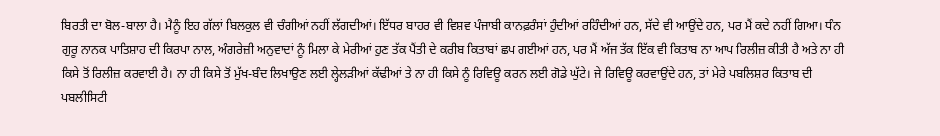ਬਿਰਤੀ ਦਾ ਬੋਲ-ਬਾਲਾ ਹੈ। ਮੈਨੂੰ ਇਹ ਗੱਲਾਂ ਬਿਲਕੁਲ ਵੀ ਚੰਗੀਆਂ ਨਹੀਂ ਲੱਗਦੀਆਂ। ਇੱਧਰ ਬਾਹਰ ਵੀ ਵਿਸ਼ਵ ਪੰਜਾਬੀ ਕਾਨਫ਼ਰੰਸਾਂ ਹੁੰਦੀਆਂ ਰਹਿੰਦੀਆਂ ਹਨ, ਸੱਦੇ ਵੀ ਆਉਂਦੇ ਹਨ, ਪਰ ਮੈਂ ਕਦੇ ਨਹੀਂ ਗਿਆ। ਧੰਨ ਗੁਰੂ ਨਾਨਕ ਪਾਤਿਸ਼ਾਹ ਦੀ ਕਿਰਪਾ ਨਾਲ, ਅੰਗਰੇਜ਼ੀ ਅਨੁਵਾਦਾਂ ਨੂੰ ਮਿਲਾ ਕੇ ਮੇਰੀਆਂ ਹੁਣ ਤੱਕ ਪੈਂਤੀ ਦੇ ਕਰੀਬ ਕਿਤਾਬਾਂ ਛਪ ਗਈਆਂ ਹਨ, ਪਰ ਮੈਂ ਅੱਜ ਤੱਕ ਇੱਕ ਵੀ ਕਿਤਾਬ ਨਾ ਆਪ ਰਿਲੀਜ਼ ਕੀਤੀ ਹੈ ਅਤੇ ਨਾ ਹੀ ਕਿਸੇ ਤੋਂ ਰਿਲੀਜ਼ ਕਰਵਾਈ ਹੈ। ਨਾ ਹੀ ਕਿਸੇ ਤੋਂ ਮੁੱਖ-ਬੰਦ ਲਿਖਾਉਣ ਲਈ ਲ੍ਹੇਲੜੀਆਂ ਕੱਢੀਆਂ ਤੇ ਨਾ ਹੀ ਕਿਸੇ ਨੂੰ ਰਿਵਿਊ ਕਰਨ ਲਈ ਗੋਡੇ ਘੁੱਟੇ। ਜੇ ਰਿਵਿਊ ਕਰਵਾਉਂਦੇ ਹਨ, ਤਾਂ ਮੇਰੇ ਪਬਲਿਸ਼ਰ ਕਿਤਾਬ ਦੀ ਪਬਲੀਸਿਟੀ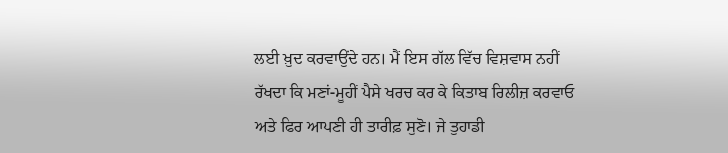ਲਈ ਖ਼ੁਦ ਕਰਵਾਉਂਦੇ ਹਨ। ਮੈਂ ਇਸ ਗੱਲ ਵਿੱਚ ਵਿਸ਼ਵਾਸ ਨਹੀਂ ਰੱਖਦਾ ਕਿ ਮਣਾਂ-ਮੂਹੀਂ ਪੈਸੇ ਖਰਚ ਕਰ ਕੇ ਕਿਤਾਬ ਰਿਲੀਜ਼ ਕਰਵਾਓ ਅਤੇ ਫਿਰ ਆਪਣੀ ਹੀ ਤਾਰੀਫ਼ ਸੁਣੋ। ਜੇ ਤੁਹਾਡੀ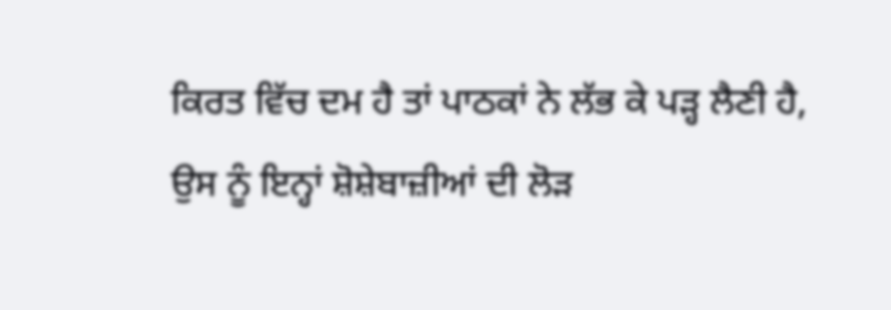ਕਿਰਤ ਵਿੱਚ ਦਮ ਹੈ ਤਾਂ ਪਾਠਕਾਂ ਨੇ ਲੱਭ ਕੇ ਪੜ੍ਹ ਲੈਣੀ ਹੈ, ਉਸ ਨੂੰ ਇਨ੍ਹਾਂ ਸ਼ੋਸ਼ੇਬਾਜ਼ੀਆਂ ਦੀ ਲੋੜ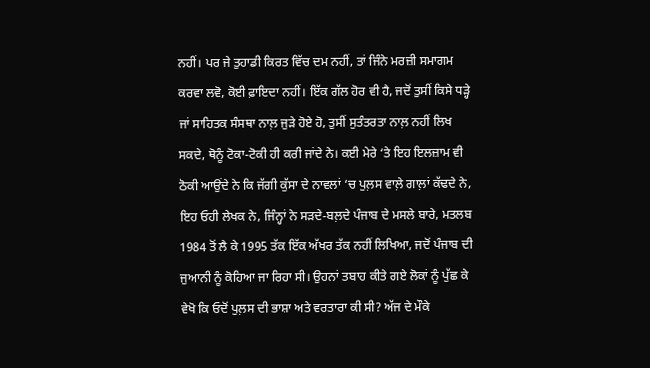ਨਹੀਂ। ਪਰ ਜੇ ਤੁਹਾਡੀ ਕਿਰਤ ਵਿੱਚ ਦਮ ਨਹੀਂ, ਤਾਂ ਜਿੰਨੇ ਮਰਜ਼ੀ ਸਮਾਗਮ ਕਰਵਾ ਲਵੋ, ਕੋਈ ਫ਼ਾਇਦਾ ਨਹੀਂ। ਇੱਕ ਗੱਲ ਹੋਰ ਵੀ ਹੈ, ਜਦੋਂ ਤੁਸੀਂ ਕਿਸੇ ਧੜ੍ਹੇ ਜਾਂ ਸਾਹਿਤਕ ਸੰਸਥਾ ਨਾਲ਼ ਜੁੜੇ ਹੋਏ ਹੋ, ਤੁਸੀਂ ਸੁਤੰਤਰਤਾ ਨਾਲ਼ ਨਹੀਂ ਲਿਖ ਸਕਦੇ, ਥੋਨੂੰ ਟੋਕਾ-ਟੋਕੀ ਹੀ ਕਰੀ ਜਾਂਦੇ ਨੇ। ਕਈ ਮੇਰੇ ‘ਤੇ ਇਹ ਇਲਜ਼ਾਮ ਵੀ ਠੋਕੀ ਆਉਂਦੇ ਨੇ ਕਿ ਜੱਗੀ ਕੁੱਸਾ ਦੇ ਨਾਵਲਾਂ ‘ਚ ਪੁਲ਼ਸ ਵਾਲ਼ੇ ਗਾਲ਼ਾਂ ਕੱਢਦੇ ਨੇ, ਇਹ ਓਹੀ ਲੇਖਕ ਨੇ, ਜਿੰਨ੍ਹਾਂ ਨੇ ਸੜਦੇ-ਬਲ਼ਦੇ ਪੰਜਾਬ ਦੇ ਮਸਲੇ ਬਾਰੇ, ਮਤਲਬ 1984 ਤੋਂ ਲੈ ਕੇ 1995 ਤੱਕ ਇੱਕ ਅੱਖਰ ਤੱਕ ਨਹੀਂ ਲਿਖਿਆ, ਜਦੋਂ ਪੰਜਾਬ ਦੀ ਜੁਆਨੀ ਨੂੰ ਕੋਹਿਆ ਜਾ ਰਿਹਾ ਸੀ। ਉਹਨਾਂ ਤਬਾਹ ਕੀਤੇ ਗਏ ਲੋਕਾਂ ਨੂੰ ਪੁੱਛ ਕੇ ਵੇਖੋ ਕਿ ਓਦੋਂ ਪੁਲ਼ਸ ਦੀ ਭਾਸ਼ਾ ਅਤੇ ਵਰਤਾਰਾ ਕੀ ਸੀ? ਅੱਜ ਦੇ ਮੌਕੇ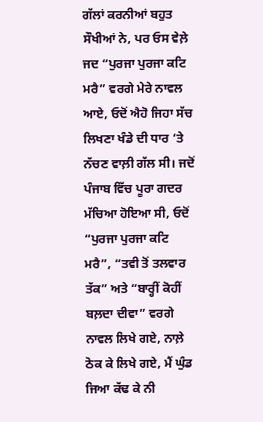ਗੱਲਾਂ ਕਰਨੀਆਂ ਬਹੁਤ ਸੌਖੀਆਂ ਨੇ, ਪਰ ਓਸ ਵੇਲ਼ੇ ਜਦ “ਪੁਰਜਾ ਪੁਰਜਾ ਕਟਿ ਮਰੈ” ਵਰਗੇ ਮੇਰੇ ਨਾਵਲ ਆਏ, ਓਦੋਂ ਐਹੋ ਜਿਹਾ ਸੱਚ ਲਿਖਣਾ ਖੰਡੇ ਦੀ ਧਾਰ ‘ਤੇ ਨੱਚਣ ਵਾਲ਼ੀ ਗੱਲ ਸੀ। ਜਦੋਂ ਪੰਜਾਬ ਵਿੱਚ ਪੂਰਾ ਗਦਰ ਮੱਚਿਆ ਹੋਇਆ ਸੀ, ਓਦੋਂ “ਪੁਰਜਾ ਪੁਰਜਾ ਕਟਿ ਮਰੈ”, “ਤਵੀ ਤੋਂ ਤਲਵਾਰ ਤੱਕ” ਅਤੇ “ਬਾਰ੍ਹੀਂ ਕੋਹੀਂ ਬਲ਼ਦਾ ਦੀਵਾ” ਵਰਗੇ ਨਾਵਲ ਲਿਖੇ ਗਏ, ਨਾਲ਼ੇ ਠੋਕ ਕੇ ਲਿਖੇ ਗਏ, ਮੈਂ ਘੁੰਡ ਜਿਆ ਕੱਢ ਕੇ ਨੀ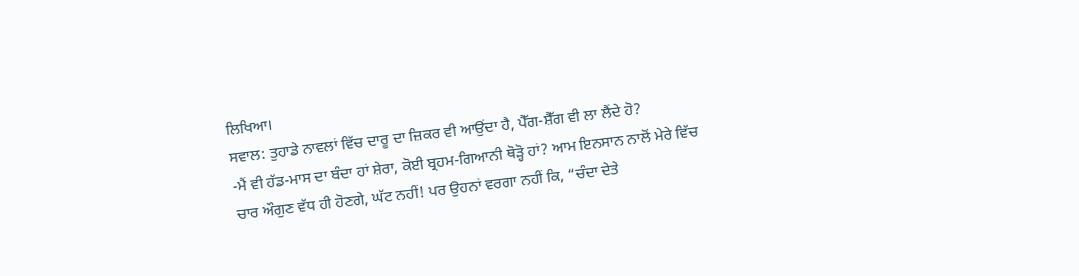ਲਿਖਿਆ।
ਸਵਾਲ: ਤੁਹਾਡੇ ਨਾਵਲਾਂ ਵਿੱਚ ਦਾਰੂ ਦਾ ਜ਼ਿਕਰ ਵੀ ਆਉਂਦਾ ਹੈ, ਪੈੱਗ-ਸ਼ੈੱਗ ਵੀ ਲਾ ਲੈਂਦੇ ਹੋ?
-ਮੈਂ ਵੀ ਹੱਡ-ਮਾਸ ਦਾ ਬੰਦਾ ਹਾਂ ਸ਼ੇਰਾ, ਕੋਈ ਬ੍ਰਹਮ-ਗਿਆਨੀ ਥੋੜ੍ਹੋ ਹਾਂ? ਆਮ ਇਨਸਾਨ ਨਾਲੋਂ ਮੇਰੇ ਵਿੱਚ ਚਾਰ ਔਗੁਣ ਵੱਧ ਹੀ ਹੋਣਗੇ, ਘੱਟ ਨਹੀਂ! ਪਰ ਉਹਨਾਂ ਵਰਗਾ ਨਹੀਂ ਕਿ, “ਚੰਦਾ ਦੇਤੇ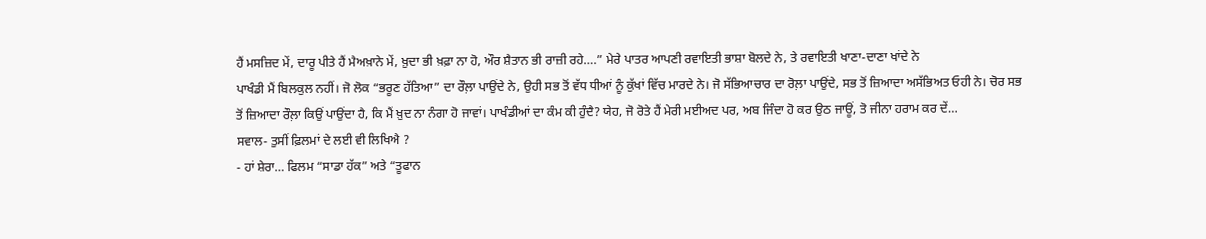ਹੈਂ ਮਸਜ਼ਿਦ ਮੇਂ, ਦਾਰੂ ਪੀਤੇ ਹੈਂ ਮੈਅਖ਼ਾਨੇ ਮੇਂ, ਖ਼ੁਦਾ ਭੀ ਖ਼ਫ਼ਾ ਨਾ ਹੋ, ਔਰ ਸ਼ੈਤਾਨ ਭੀ ਰਾਜ਼ੀ ਰਹੇ….” ਮੇਰੇ ਪਾਤਰ ਆਪਣੀ ਰਵਾਇਤੀ ਭਾਸ਼ਾ ਬੋਲਦੇ ਨੇ, ਤੇ ਰਵਾਇਤੀ ਖਾਣਾ-ਦਾਣਾ ਖਾਂਦੇ ਨੇ
ਪਾਖੰਡੀ ਮੈਂ ਬਿਲਕੁਲ ਨਹੀਂ। ਜੋ ਲੋਕ “ਭਰੂਣ ਹੱਤਿਆ” ਦਾ ਰੌਲ਼ਾ ਪਾਉਂਦੇ ਨੇ, ਉਹੀ ਸਭ ਤੋਂ ਵੱਧ ਧੀਆਂ ਨੂੰ ਕੁੱਖਾਂ ਵਿੱਚ ਮਾਰਦੇ ਨੇ। ਜੋ ਸੱਭਿਆਚਾਰ ਦਾ ਰੋਲ਼ਾ ਪਾਉਂਦੇ, ਸਭ ਤੋਂ ਜ਼ਿਆਦਾ ਅਸੱਭਿਅਤ ਓਹੀ ਨੇ। ਚੋਰ ਸਭ ਤੋਂ ਜ਼ਿਆਦਾ ਰੌਲ਼ਾ ਕਿਉਂ ਪਾਉਂਦਾ ਹੈ, ਕਿ ਮੈਂ ਖ਼ੁਦ ਨਾ ਨੰਗਾ ਹੋ ਜਾਵਾਂ। ਪਾਖੰਡੀਆਂ ਦਾ ਕੰਮ ਕੀ ਹੁੰਦੈ? ਯੇਹ, ਜੋ ਰੋਤੇ ਹੈਂ ਮੇਰੀ ਮਈਅਦ ਪਰ, ਅਬ ਜਿੰਦਾ ਹੋ ਕਰ ਉਠ ਜਾਊਂ, ਤੋ ਜੀਨਾ ਹਰਾਮ ਕਰ ਦੇਂ…
ਸਵਾਲ- ਤੁਸੀਂ ਫ਼ਿਲਮਾਂ ਦੇ ਲਈ ਵੀ ਲਿਖਿਐ ?
- ਹਾਂ ਸ਼ੇਰਾ… ਫਿਲਮ “ਸਾਡਾ ਹੱਕ” ਅਤੇ “ਤੂਫਾਨ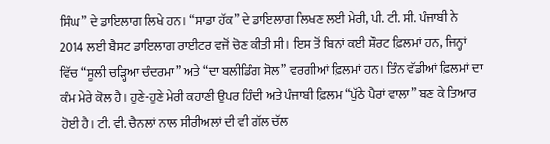ਸਿੰਘ” ਦੇ ਡਾਇਲਾਗ ਲਿਖੇ ਹਨ। “ਸਾਡਾ ਹੱਕ” ਦੇ ਡਾਇਲਾਗ ਲਿਖਣ ਲਈ ਮੇਰੀ, ਪੀ. ਟੀ. ਸੀ. ਪੰਜਾਬੀ ਨੇ 2014 ਲਈ ਬੈਸਟ ਡਾਇਲਾਗ ਰਾਈਟਰ ਵਜੋਂ ਚੋਣ ਕੀਤੀ ਸੀ। ਇਸ ਤੋਂ ਬਿਨਾਂ ਕਈ ਸ਼ੌਰਟ ਫ਼ਿਲਮਾਂ ਹਨ, ਜਿਨ੍ਹਾਂ ਵਿੱਚ “ਸੂਲੀ ਚੜ੍ਹਿਆ ਚੰਦਰਮਾ” ਅਤੇ “ਦਾ ਬਲੀਡਿੰਗ ਸੋਲ” ਵਰਗੀਆਂ ਫ਼ਿਲਮਾਂ ਹਨ। ਤਿੰਨ ਵੱਡੀਆਂ ਫ਼ਿਲਮਾਂ ਦਾ ਕੰਮ ਮੇਰੇ ਕੋਲ ਹੈ। ਹੁਣੇ-ਹੁਣੇ ਮੇਰੀ ਕਹਾਣੀ ਉਪਰ ਹਿੰਦੀ ਅਤੇ ਪੰਜਾਬੀ ਫ਼ਿਲਮ “ਪੁੱਠੇ ਪੈਰਾਂ ਵਾਲਾ” ਬਣ ਕੇ ਤਿਆਰ ਹੋਈ ਹੈ। ਟੀ. ਵੀ. ਚੈਨਲਾਂ ਨਾਲ ਸੀਰੀਅਲਾਂ ਦੀ ਵੀ ਗੱਲ ਚੱਲ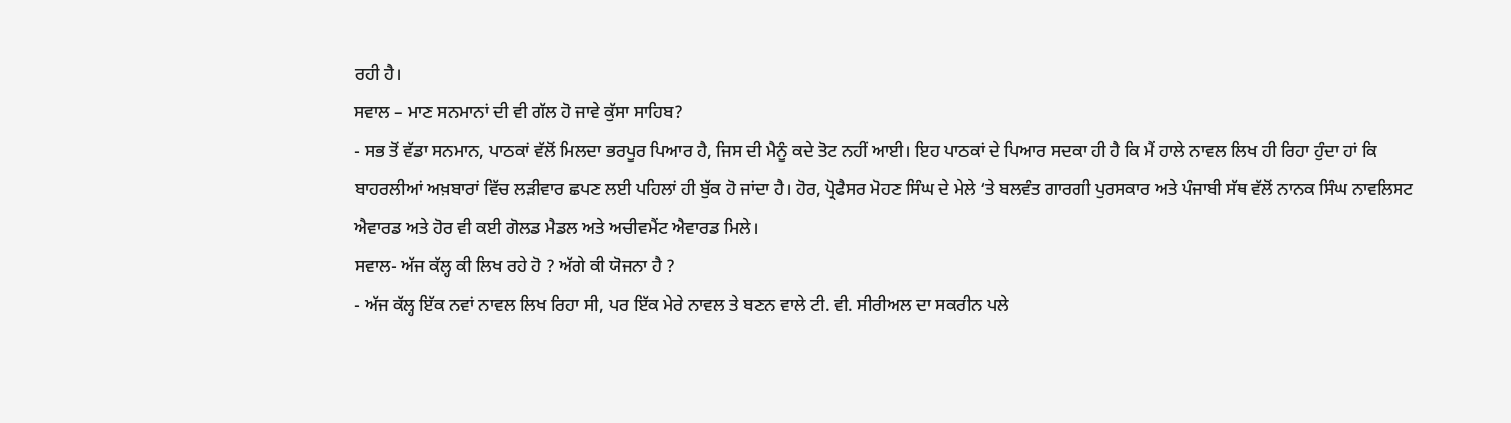ਰਹੀ ਹੈ।
ਸਵਾਲ – ਮਾਣ ਸਨਮਾਨਾਂ ਦੀ ਵੀ ਗੱਲ ਹੋ ਜਾਵੇ ਕੁੱਸਾ ਸਾਹਿਬ?
- ਸਭ ਤੋਂ ਵੱਡਾ ਸਨਮਾਨ, ਪਾਠਕਾਂ ਵੱਲੋਂ ਮਿਲਦਾ ਭਰਪੂਰ ਪਿਆਰ ਹੈ, ਜਿਸ ਦੀ ਮੈਨੂੰ ਕਦੇ ਤੋਟ ਨਹੀਂ ਆਈ। ਇਹ ਪਾਠਕਾਂ ਦੇ ਪਿਆਰ ਸਦਕਾ ਹੀ ਹੈ ਕਿ ਮੈਂ ਹਾਲੇ ਨਾਵਲ ਲਿਖ ਹੀ ਰਿਹਾ ਹੁੰਦਾ ਹਾਂ ਕਿ ਬਾਹਰਲੀਆਂ ਅਖ਼ਬਾਰਾਂ ਵਿੱਚ ਲੜੀਵਾਰ ਛਪਣ ਲਈ ਪਹਿਲਾਂ ਹੀ ਬੁੱਕ ਹੋ ਜਾਂਦਾ ਹੈ। ਹੋਰ, ਪ੍ਰੋਫੈਸਰ ਮੋਹਣ ਸਿੰਘ ਦੇ ਮੇਲੇ ‘ਤੇ ਬਲਵੰਤ ਗਾਰਗੀ ਪੁਰਸਕਾਰ ਅਤੇ ਪੰਜਾਬੀ ਸੱਥ ਵੱਲੋਂ ਨਾਨਕ ਸਿੰਘ ਨਾਵਲਿਸਟ ਐਵਾਰਡ ਅਤੇ ਹੋਰ ਵੀ ਕਈ ਗੋਲਡ ਮੈਡਲ ਅਤੇ ਅਚੀਵਮੈਂਟ ਐਵਾਰਡ ਮਿਲੇ।
ਸਵਾਲ- ਅੱਜ ਕੱਲ੍ਹ ਕੀ ਲਿਖ ਰਹੇ ਹੋ ? ਅੱਗੇ ਕੀ ਯੋਜਨਾ ਹੈ ?
- ਅੱਜ ਕੱਲ੍ਹ ਇੱਕ ਨਵਾਂ ਨਾਵਲ ਲਿਖ ਰਿਹਾ ਸੀ, ਪਰ ਇੱਕ ਮੇਰੇ ਨਾਵਲ ਤੇ ਬਣਨ ਵਾਲੇ ਟੀ. ਵੀ. ਸੀਰੀਅਲ ਦਾ ਸਕਰੀਨ ਪਲੇ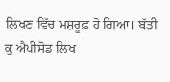ਲਿਖਣ ਵਿੱਚ ਮਸ਼ਰੂਫ਼ ਹੋ ਗਿਆ। ਬੱਤੀ ਕੁ ਐਪੀਸੋਡ ਲਿਖ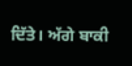ਦਿੱਤੇ। ਅੱਗੇ ਬਾਕੀ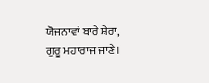ਯੋਜਨਾਵਾਂ ਬਾਰੇ ਸ਼ੇਰਾ, ਗੁਰੂ ਮਹਾਰਾਜ ਜਾਣੇ।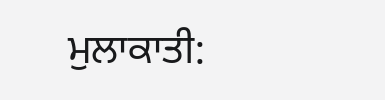ਮੁਲਾਕਾਤੀ: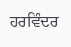ਹਰਵਿੰਦਰ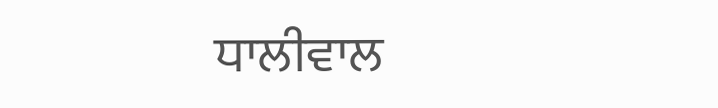ਧਾਲੀਵਾਲ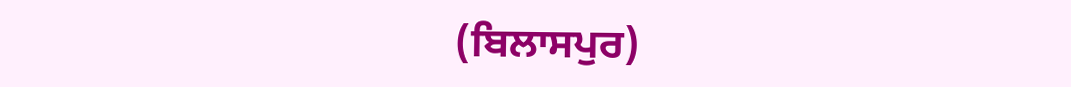(ਬਿਲਾਸਪੁਰ)